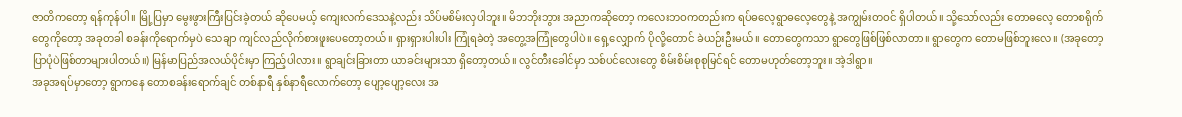ဇာတိကတော့ ရန်ကုန်ပါ။ မြို့ပြမှာ မွေးဖွားကြီးပြင်းခဲ့တယ် ဆိုပေမယ့် ကျေးလက်ဒေသနဲ့လည်း သိပ်မစိမ်းလှပါဘူး။ မိဘဘိုးဘွား အညာကဆိုတော့ ကလေးဘဝကတည်းက ရပ်ဓလေ့ရွာဓလေ့တွေနဲ့ အကျွမ်းတဝင် ရှိပါတယ်။ သို့သော်လည်း တောဓလေ့ တောစရိုက်တွေကိုတော့ အခုတခါ စခန်းကိုရောက်မှပဲ သေချာ ကျင်လည်လိုက်စားဖူးပေတော့တယ်။ ရှားရှားပါးပါး ကြုံရခဲတဲ့ အတွေ့အကြုံတွေပါပဲ။ ရှေ့လျှောက် ပိုလို့တောင် ခဲယဉ်းဦးမယ်။ တောတွေကသာ ရွာတွေဖြစ်ဖြစ်လာတာ။ ရွာတွေက တောမဖြစ်ဘူးလေ။ (အခုတော့ ပြာပုံပဲဖြစ်တာများပါတယ်။) မြန်မာပြည်အလယ်ပိုင်းမှာ ကြည့်ပါလား။ ရွာချင်းခြားတာ ယာခင်းများသာ ရှိတော့တယ်။ လွင်တီးခေါင်မှာ သစ်ပင်လေးတွေ စိမ်းစိမ်းစုစုမြင်ရင် တောမဟုတ်တော့ဘူး။ အဲ့ဒါရွာ။
အခုအရပ်မှာတော့ ရွာကနေ တောစခန်းရောက်ချင် တစ်နာရီ နှစ်နာရီလောက်တော့ ပျော့ပျော့လေး အ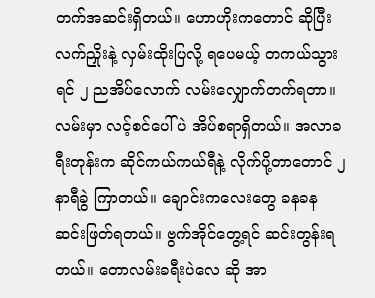တက်အဆင်းရှိတယ်။ ဟောဟိုးကတောင် ဆိုပြီး လက်ညှိုးနဲ့ လှမ်းထိုးပြလို့ ရပေမယ့် တကယ်သွားရင် ၂ ညအိပ်လောက် လမ်းလျှောက်တက်ရတာ။ လမ်းမှာ လင့်စင်ပေါ်ပဲ အိပ်စရာရှိတယ်။ အလာခရီးတုန်းက ဆိုင်ကယ်ကယ်ရီနဲ့ လိုက်ပို့တာတောင် ၂ နာရီခွဲ ကြာတယ်။ ချောင်းကလေးတွေ ခနခန ဆင်းဖြတ်ရတယ်။ ဗွက်အိုင်တွေ့ရင် ဆင်းတွန်းရတယ်။ တောလမ်းခရီးပဲလေ ဆို အာ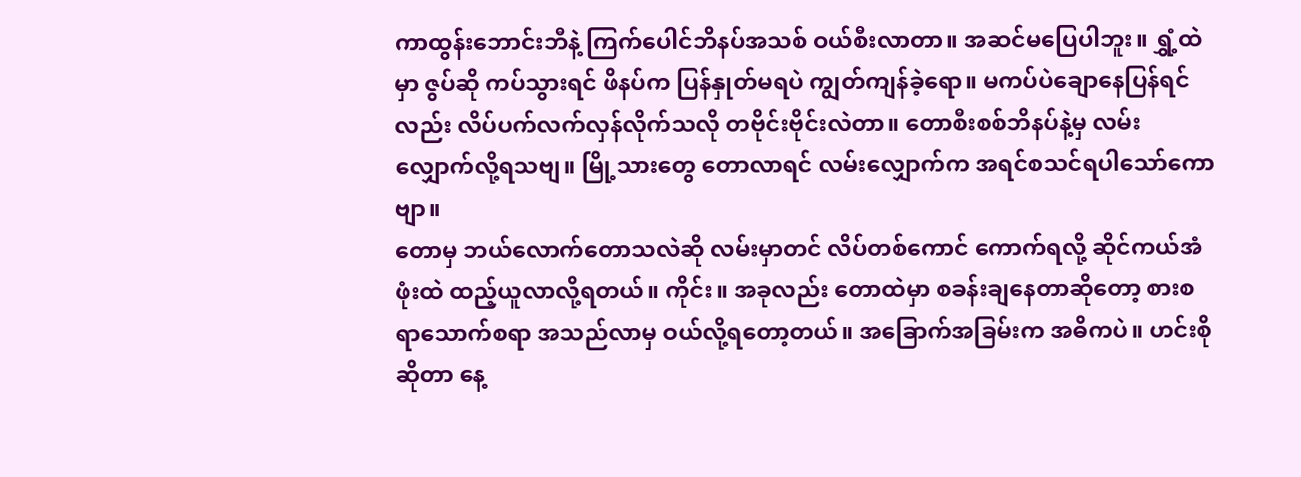ကာထွန်းဘောင်းဘီနဲ့ ကြက်ပေါင်ဘိနပ်အသစ် ဝယ်စီးလာတာ။ အဆင်မပြေပါဘူး။ ရွှံ့ထဲမှာ ဇွပ်ဆို ကပ်သွားရင် ဖိနပ်က ပြန်နှုတ်မရပဲ ကျွတ်ကျန်ခဲ့ရော။ မကပ်ပဲချောနေပြန်ရင်လည်း လိပ်ပက်လက်လှန်လိုက်သလို တဗိုင်းဗိုင်းလဲတာ။ တောစီးစစ်ဘိနပ်နဲ့မှ လမ်းလျှောက်လို့ရသဗျ။ မြို့သားတွေ တောလာရင် လမ်းလျှောက်က အရင်စသင်ရပါသော်ကောဗျာ။
တောမှ ဘယ်လောက်တောသလဲဆို လမ်းမှာတင် လိပ်တစ်ကောင် ကောက်ရလို့ ဆိုင်ကယ်အံဖုံးထဲ ထည့်ယူလာလို့ရတယ်။ ကိုင်း။ အခုလည်း တောထဲမှာ စခန်းချနေတာဆိုတော့ စားစရာသောက်စရာ အသည်လာမှ ဝယ်လို့ရတော့တယ်။ အခြောက်အခြမ်းက အဓိကပဲ။ ဟင်းစိုဆိုတာ နေ့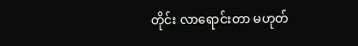တိုင်း လာရောင်းတာ မဟုတ်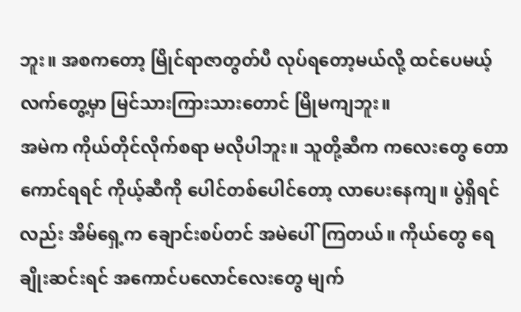ဘူး။ အစကတော့ မြိုင်ရာဇာတွတ်ပီ လုပ်ရတော့မယ်လို့ ထင်ပေမယ့် လက်တွေ့မှာ မြင်သားကြားသားတောင် မြိုမကျဘူး။
အမဲက ကိုယ်တိုင်လိုက်စရာ မလိုပါဘူး။ သူတို့ဆီက ကလေးတွေ တောကောင်ရရင် ကိုယ့်ဆီကို ပေါင်တစ်ပေါင်တော့ လာပေးနေကျ။ ပွဲရှိရင်လည်း အိမ်ရှေ့က ချောင်းစပ်တင် အမဲပေါ်ကြတယ်။ ကိုယ်တွေ ရေချိုးဆင်းရင် အကောင်ပလောင်လေးတွေ မျက်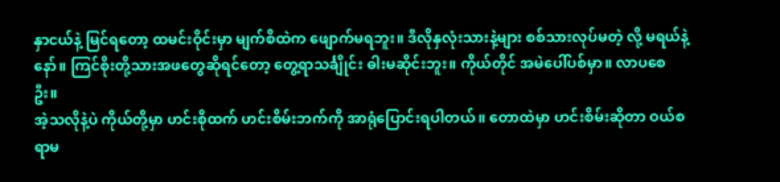နှာငယ်နဲ့ မြင်ရတော့ ထမင်းဝိုင်းမှာ မျက်စိထဲက ဖျောက်မရဘူး။ ဒီလိုနှလုံးသားနဲ့များ စစ်သားလုပ်မတဲ့ လို့ မရယ်နဲ့နော်။ ကြင်စိုးတို့သားအဖတွေဆိုရင်တော့ တွေ့ရာသင်္ချိုင်း ဓါးမဆိုင်းဘူး။ ကိုယ်တိုင် အမဲပေါ်ပစ်မှာ။ လာပစေဦး။
အဲ့သလိုနဲ့ပဲ ကိုယ်တို့မှာ ဟင်းစိုထက် ဟင်းစိမ်းဘက်ကို အာရုံပြောင်းရပါတယ်။ တောထဲမှာ ဟင်းစိမ်းဆိုတာ ဝယ်စရာမ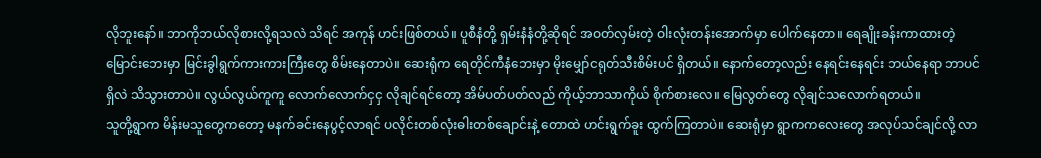လိုဘူးနော်။ ဘာကိုဘယ်လိုစားလို့ရသလဲ သိရင် အကုန် ဟင်းဖြစ်တယ်။ ပူစီနံတို့ ရှမ်းနံနံတို့ဆိုရင် အဝတ်လှမ်းတဲ့ ဝါးလုံးတန်းအောက်မှာ ပေါက်နေတာ။ ရေချိုးခန်းကာထားတဲ့ မြောင်းဘေးမှာ မြင်းခွါရွက်ကားကားကြီးတွေ စိမ်းနေတာပဲ။ ဆေးရုံက ရေတိုင်ကီနံဘေးမှာ မိုးမျှော်ငရုတ်သီးစိမ်းပင် ရှိတယ်။ နောက်တော့လည်း နေရင်းနေရင်း ဘယ်နေရာ ဘာပင်ရှိလဲ သိသွားတာပဲ။ လွယ်လွယ်ကူကူ လောက်လောက်ငှငှ လိုချင်ရင်တော့ အိမ်ပတ်ပတ်လည် ကိုယ့်ဘာသာကိုယ် စိုက်စားလေ။ မြေလွတ်တွေ လိုချင်သလောက်ရတယ်။
သူတို့ရွာက မိန်းမသူတွေကတော့ မနက်ခင်းနေပွင့်လာရင် ပလိုင်းတစ်လုံးဓါးတစ်ချောင်းနဲ့ တောထဲ ဟင်းရွက်ခူး ထွက်ကြတာပဲ။ ဆေးရုံမှာ ရွာကကလေးတွေ အလုပ်သင်ချင်လို့ လာ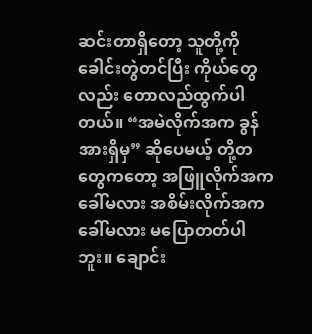ဆင်းတာရှိတော့ သူတို့ကို ခေါင်းတွဲတင်ပြီး ကိုယ်တွေလည်း တောလည်ထွက်ပါတယ်။ “အမဲလိုက်အက ခွန်အားရှိမှ” ဆိုပေမယ့် တို့တတွေကတော့ အဖြူလိုက်အကခေါ်မလား အစိမ်းလိုက်အကခေါ်မလား မပြောတတ်ပါဘူး။ ချောင်း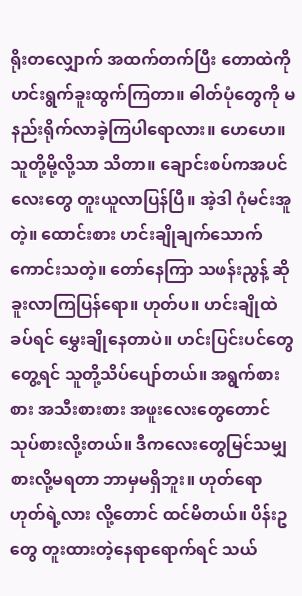ရိုးတလျှောက် အထက်တက်ပြီး တောထဲကို ဟင်းရွက်ခူးထွက်ကြတာ။ ဓါတ်ပုံတွေကို မနည်းရိုက်လာခဲ့ကြပါရောလား။ ဟေဟေ။
သူတို့မို့လို့သာ သိတာ။ ချောင်းစပ်ကအပင်လေးတွေ တူးယူလာပြန်ပြီ။ အဲ့ဒါ ဂုံမင်းအူ တဲ့။ ထောင်းစား ဟင်းချိုချက်သောက် ကောင်းသတဲ့။ တော်နေကြာ သဖန်းညွန့် ဆို ခူးလာကြပြန်ရော။ ဟုတ်ပ။ ဟင်းချိုထဲခပ်ရင် မွှေးချိုနေတာပဲ။ ဟင်းပြင်းပင်တွေတွေ့ရင် သူတို့သိပ်ပျော်တယ်။ အရွက်စားစား အသီးစားစား အဖူးလေးတွေတောင် သုပ်စားလို့းတယ်။ ဒီကလေးတွေမြင်သမျှ စားလို့မရတာ ဘာမှမရှိဘူး။ ဟုတ်ရောဟုတ်ရဲ့လား လို့တောင် ထင်မိတယ်။ ပိန်းဥတွေ တူးထားတဲ့နေရာရောက်ရင် သယ်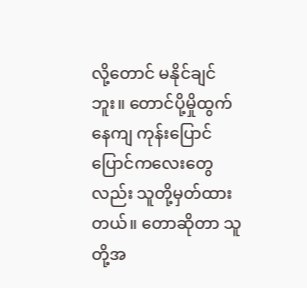လို့တောင် မနိုင်ချင်ဘူး။ တောင်ပို့မှိုထွက်နေကျ ကုန်းပြောင်ပြောင်ကလေးတွေလည်း သူတို့မှတ်ထားတယ်။ တောဆိုတာ သူတို့အ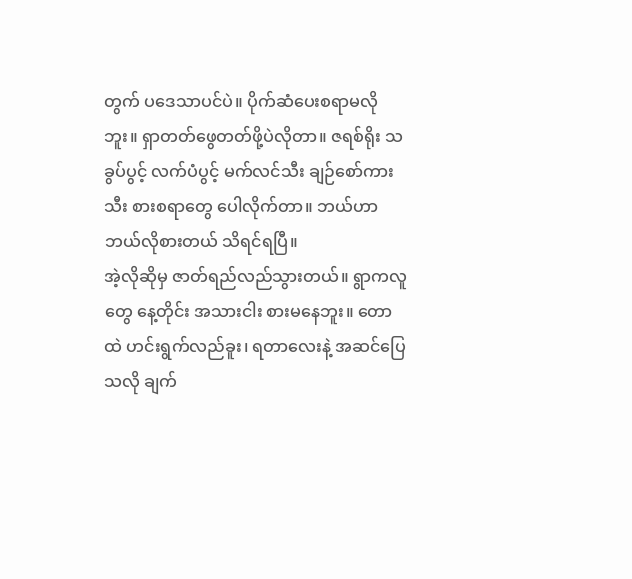တွက် ပဒေသာပင်ပဲ။ ပိုက်ဆံပေးစရာမလိုဘူး။ ရှာတတ်ဖွေတတ်ဖို့ပဲလိုတာ။ ဇရစ်ရိုး သခွပ်ပွင့် လက်ပံပွင့် မက်လင်သီး ချဉ်စော်ကားသီး စားစရာတွေ ပေါလိုက်တာ။ ဘယ်ဟာ ဘယ်လိုစားတယ် သိရင်ရပြီ။
အဲ့လိုဆိုမှ ဇာတ်ရည်လည်သွားတယ်။ ရွာကလူတွေ နေ့တိုင်း အသားငါး စားမနေဘူး။ တောထဲ ဟင်းရွက်လည်ခူး၊ ရတာလေးနဲ့ အဆင်ပြေသလို ချက်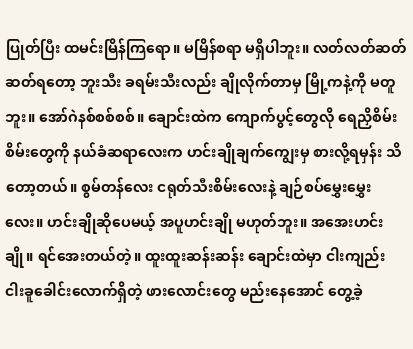ပြုတ်ပြီး ထမင်းမြိန်ကြရော။ မမြိန်စရာ မရှိပါဘူး။ လတ်လတ်ဆတ်ဆတ်ရတော့ ဘူးသီး ခရမ်းသီးလည်း ချိုလိုက်တာမှ မြို့ကနဲ့ကို မတူဘူး။ အော်ဂဲနစ်စစ်စစ်။ ချောင်းထဲက ကျောက်ပွင့်တွေလို ရေညှိစိမ်းစိမ်းတွေကို နယ်ခံဆရာလေးက ဟင်းချိုချက်ကျွေးမှ စားလို့ရမှန်း သိတော့တယ်။ စွမ်တန်လေး ငရုတ်သီးစိမ်းလေးနဲ့ ချဉ်စပ်မွှေးမွှေးလေး။ ဟင်းချိုဆိုပေမယ့် အပူဟင်းချို မဟုတ်ဘူး။ အအေးဟင်းချို။ ရင်အေးတယ်တဲ့။ ထူးထူးဆန်းဆန်း ချောင်းထဲမှာ ငါးကျည်း ငါးခူခေါင်းလောက်ရှိတဲ့ ဖားလောင်းတွေ မည်းနေအောင် တွေ့ခဲ့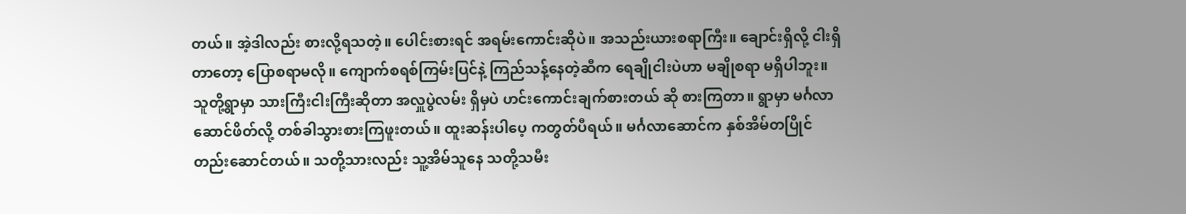တယ်။ အဲ့ဒါလည်း စားလို့ရသတဲ့။ ပေါင်းစားရင် အရမ်းကောင်းဆိုပဲ။ အသည်းယားစရာကြီး။ ချောင်းရှိလို့ ငါးရှိတာတော့ ပြောစရာမလို။ ကျောက်စရစ်ကြမ်းပြင်နဲ့ ကြည်သန့်နေတဲ့ဆီက ရေချိုငါးပဲဟာ မချိုစရာ မရှိပါဘူး။
သူတို့ရွာမှာ သားကြီးငါးကြီးဆိုတာ အလှူပွဲလမ်း ရှိမှပဲ ဟင်းကောင်းချက်စားတယ် ဆို စားကြတာ။ ရွာမှာ မင်္ဂလာဆောင်ဖိတ်လို့ တစ်ခါသွားစားကြဖူးတယ်။ ထူးဆန်းပါပေ့ ကတွတ်ပီရယ်။ မင်္ဂလာဆောင်က နှစ်အိမ်တပြိုင်တည်းဆောင်တယ်။ သတို့သားလည်း သူ့အိမ်သူနေ သတို့သမီး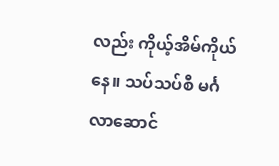လည်း ကိုယ့်အိမ်ကိုယ်နေ။ သပ်သပ်စီ မင်္ဂလာဆောင်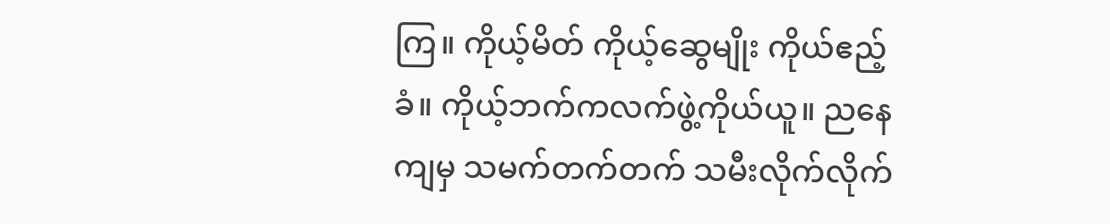ကြ။ ကိုယ့်မိတ် ကိုယ့်ဆွေမျိုး ကိုယ်ဧည့်ခံ။ ကိုယ့်ဘက်ကလက်ဖွဲ့ကိုယ်ယူ။ ညနေကျမှ သမက်တက်တက် သမီးလိုက်လိုက်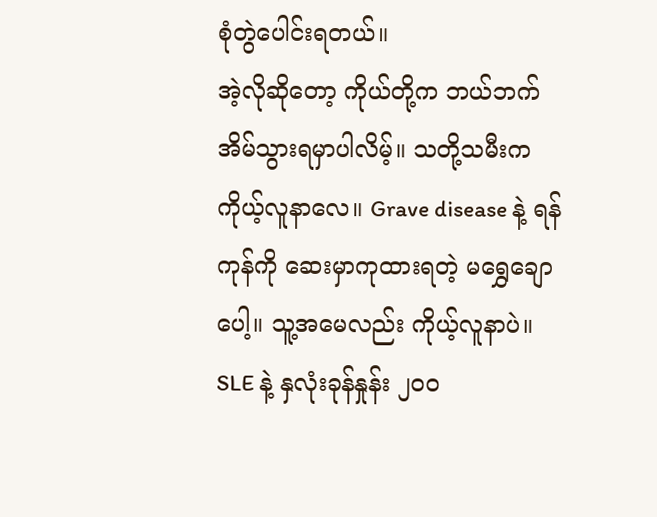စုံတွဲပေါင်းရတယ်။
အဲ့လိုဆိုတော့ ကိုယ်တို့က ဘယ်ဘက်အိမ်သွားရမှာပါလိမ့်။ သတို့သမီးက ကိုယ့်လူနာလေ။ Grave disease နဲ့ ရန်ကုန်ကို ဆေးမှာကုထားရတဲ့ မရွှေချောပေါ့။ သူ့အမေလည်း ကိုယ့်လူနာပဲ။ SLE နဲ့ နှလုံးခုန်နှုန်း ၂၀၀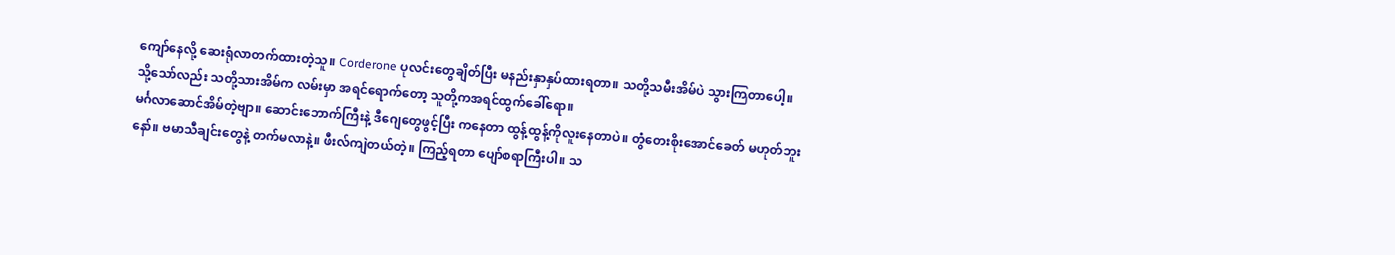ကျော်နေလို့ ဆေးရုံလာတက်ထားတဲ့သူ။ Corderone ပုလင်းတွေချိတ်ပြီး မနည်းနှာနှပ်ထားရတာ။ သတို့သမီးအိမ်ပဲ သွားကြတာပေါ့။ သို့သော်လည်း သတို့သားအိမ်က လမ်းမှာ အရင်ရောက်တော့ သူတို့ကအရင်ထွက်ခေါ်ရော။
မင်္ဂလာဆောင်အိမ်တဲ့ဗျာ။ ဆောင်းဘောက်ကြီးနဲ့ ဒီဂျေတွေဖွင့်ပြီး ကနေတာ ထွန့်ထွန့်ကိုလူးနေတာပဲ။ တွံတေးစိုးအောင်ခေတ် မဟုတ်ဘူးနော်။ ဗမာသီချင်းတွေနဲ့ တက်မလာနဲ့။ ဖီးလ်ကျဲတယ်တဲ့။ ကြည့်ရတာ ပျော်စရာကြီးပါ။ သ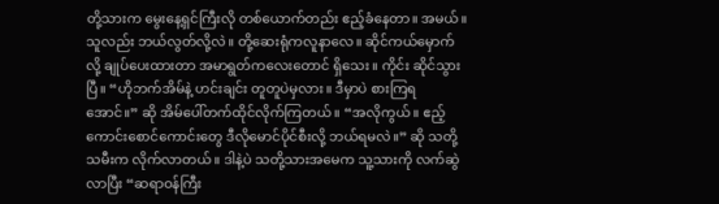တို့သားက မွေးနေ့ရှင်ကြီးလို တစ်ယောက်တည်း ဧည့်ခံနေတာ။ အမယ်။ သူလည်း ဘယ်လွတ်လို့လဲ။ တို့ဆေးရုံကလူနာလေ။ ဆိုင်ကယ်မှောက်လို့ ချုပ်ပေးထားတာ အမာရွတ်ကလေးတောင် ရှိသေး။ ကိုင်း ဆိုင်သွားပြီ။ “ဟိုဘက်အိမ်နဲ့ ဟင်းချင်း တူတူပဲမှလား။ ဒီမှာပဲ စားကြရအောင်။” ဆို အိမ်ပေါ်တက်ထိုင်လိုက်ကြတယ်။ “အလိုကွယ်။ ဧည့်ကောင်းစောင်ကောင်းတွေ ဒီလိုမောင်ပိုင်စီးလို့ ဘယ်ရမလဲ။” ဆို သတို့သမီးက လိုက်လာတယ်။ ဒါနဲ့ပဲ သတို့သားအမေက သူ့သားကို လက်ဆွဲလာပြီး “ဆရာဝန်ကြီး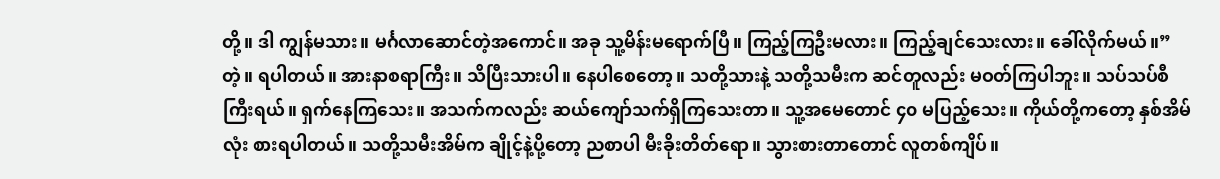တို့။ ဒါ ကျွန်မသား။ မင်္ဂလာဆောင်တဲ့အကောင်။ အခု သူ့မိန်းမရောက်ပြီ။ ကြည့်ကြဦးမလား။ ကြည့်ချင်သေးလား။ ခေါ်လိုက်မယ်။” တဲ့။ ရပါတယ်။ အားနာစရာကြီး။ သိပြီးသားပါ။ နေပါစေတော့။ သတို့သားနဲ့ သတို့သမီးက ဆင်တူလည်း မဝတ်ကြပါဘူး။ သပ်သပ်စီကြီးရယ်။ ရှက်နေကြသေး။ အသက်ကလည်း ဆယ်ကျော်သက်ရှိကြသေးတာ။ သူ့အမေတောင် ၄၀ မပြည့်သေး။ ကိုယ်တို့ကတော့ နှစ်အိမ်လုံး စားရပါတယ်။ သတို့သမီးအိမ်က ချိုင့်နဲ့ပို့တော့ ညစာပါ မီးခိုးတိတ်ရော။ သွားစားတာတောင် လူတစ်ကျိပ်။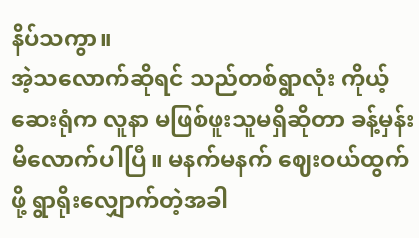နိပ်သကွာ။
အဲ့သလောက်ဆိုရင် သည်တစ်ရွာလုံး ကိုယ့်ဆေးရုံက လူနာ မဖြစ်ဖူးသူမရှိဆိုတာ ခန့်မှန်းမိလောက်ပါပြီ။ မနက်မနက် ဈေးဝယ်ထွက်ဖို့ ရွာရိုးလျှောက်တဲ့အခါ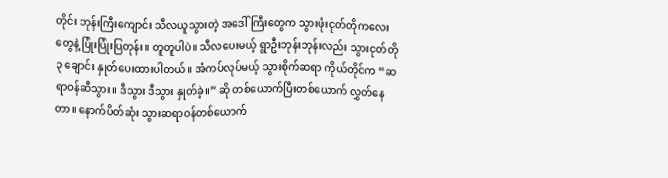တိုင်း ဘုန်းကြီးကျောင်း သီလယူသွားတဲ့ အဒေါ်ကြီးတွေက သွားဖုံးငုတ်တိုကလေးတွေနဲ့ ပြုံးပြုံးပြတုန်း။ တူတူပါပဲ။ သီလပေးမယ့် ရွာဦးဘုန်းဘုန်းလည်း သွားငုတ်တို ၃ ချောင်း နှုတ်ပေးထားပါတယ်။ အံကပ်လုပ်မယ့် သွားစိုက်ဆရာ ကိုယ်တိုင်က “ဆရာဝန်ဆီသွား။ ဒီသွား ဒီသွား နှုတ်ခဲ့။” ဆို တစ်ယောက်ပြီးတစ်ယောက် လွှတ်နေတာ။ နောက်ပိတ်ဆုံး သွားဆရာဝန်တစ်ယောက်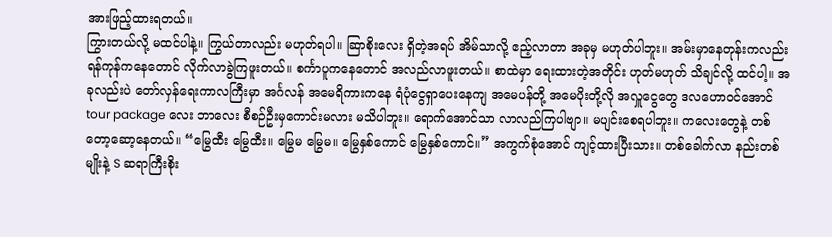အားဖြည့်ထားရတယ်။
ကြွားတယ်လို့ မထင်ပါနဲ့။ ကြွယ်တာလည်း မဟုတ်ရပါ။ ဆြာစိုးလေး ရှိတဲ့အရပ် အိမ်သာလို့ ဧည့်လာတာ အခုမှ မဟုတ်ပါဘူး။ အမ်းမှာနေတုန်းကလည်း ရန်ကုန်ကနေတောင် လိုက်လာခွဲကြဖူးတယ်။ စင်္ကာပူကနေတောင် အလည်လာဖူးတယ်။ စာထဲမှာ ရေးထားတဲ့အတိုင်း ဟုတ်မဟုတ် သိချင်လို့ ထင်ပါ့။ အခုလည်းပဲ တော်လှန်ရေးကာလကြီးမှာ အင်္ဂလန် အမေရိကားကနေ ရံပုံငွေရှာပေးနေကျ အမေပန်တို့ အမေပိုးတို့လို အလှူငွေတွေ ဒလဟောဝင်အောင် tour package လေး ဘာလေး စီစဉ်ဦးမှကောင်းမလား မသိပါဘူး။ ရောက်အောင်သာ လာလည်ကြပါဗျာ။ မပျင်းစေရပါဘူး။ ကလေးတွေနဲ့ တစ်တော့ဆော့နေတယ်။ “မြွေထီး မြွေထီး။ မြွေမ မြွေမ။ မြွေနှစ်ကောင် မြွေနှစ်ကောင်။” အကွက်စုံအောင် ကျင့်ထားပြီးသား။ တစ်ခေါက်လာ နည်းတစ်မျိုးနဲ့ S ဆရာကြီးစိုး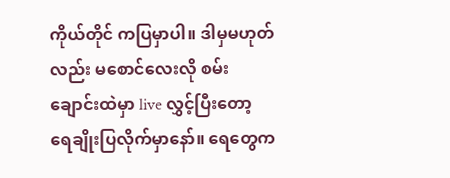ကိုယ်တိုင် ကပြမှာပါ။ ဒါမှမဟုတ်လည်း မစောင်လေးလို စမ်းချောင်းထဲမှာ live လွှင့်ပြီးတော့ ရေချိုးပြလိုက်မှာနော်။ ရေတွေက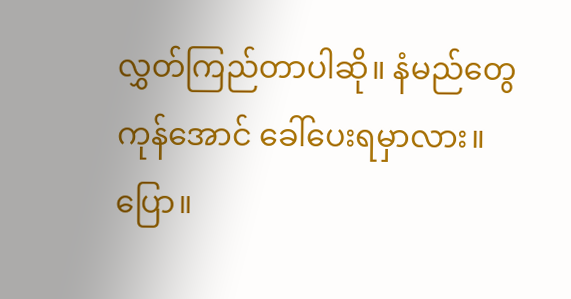လွှတ်ကြည်တာပါဆို။ နံမည်တွေ ကုန်အောင် ခေါ်ပေးရမှာလား။ ပြော။